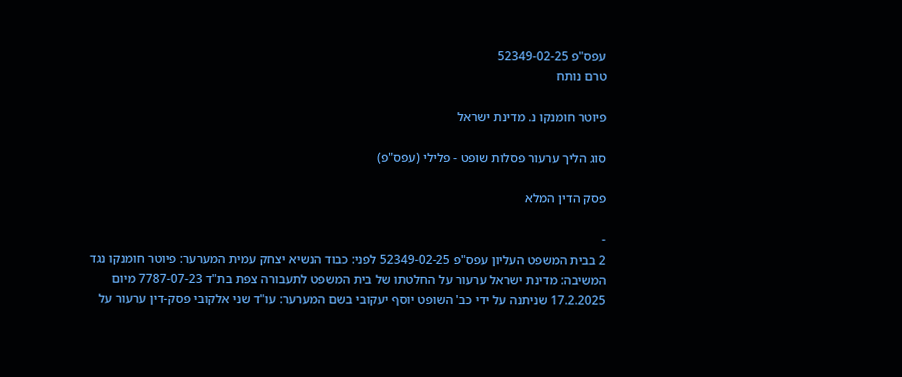עפס"פ 52349-02-25
טרם נותח

פיוטר חומנקו נ. מדינת ישראל

סוג הליך ערעור פסלות שופט - פלילי (עפס"פ)

פסק הדין המלא

-
2 בבית המשפט העליון עפס"פ 52349-02-25 לפני: כבוד הנשיא יצחק עמית המערער: פיוטר חומנקו נגד המשיבה: מדינת ישראל ערעור על החלטתו של בית המשפט לתעבורה צפת בת"ד 7787-07-23 מיום 17.2.2025 שניתנה על ידי כב' השופט יוסף יעקובי בשם המערער: עו"ד שני אלקובי פסק-דין ערעור על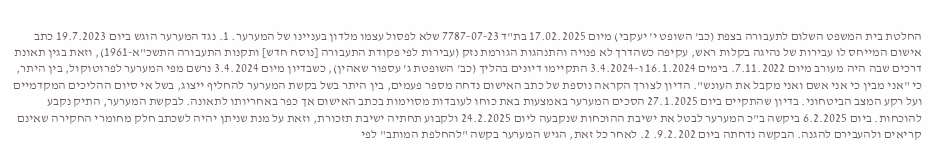החלטת בית המשפט השלום לתעבורה בצפת (כב' השופט י' יעקבי) מיום 17.02.2025 בת"ד 7787-07-23 שלא לפסול עצמו מלדון בעניינו של המערער. 1. נגד המערער הוגש ביום 19.7.2023 כתב אישום המייחס לו עבירות של נהיגה בקלות ראש, עקיפה כשהדרך לא פנויה והתנהגות הגורמת נזק (עבירות לפי פקודת התעבורה [נוסח חדש] ותקנות התעבורה התשכ"א-1961), וזאת בגין תאונת דרכים שבה היה מעורב מיום 7.11.2022. בימים 16.1.2024 ו-3.4.2024 התקיימו דיונים בהליך (כב' השופטת ג' עספור שאהין), כשבדיון מיום 3.4.2024 נרשם מפי המערער לפרוטוקול, בין היתר, כי "אני מבין כי אני אשם ואני מקבל את העונש". הדיון לצורך הקראה נוספת של כתב האישום נדחה מספר פעמים, בין היתר בשל בקשת המערער להחליף ייצוג, בשל אי סיום ההליכים המקדמיים ועל רקע המצב הביטחוני. בדיון שהתקיים ביום 27.1.2025 הסכים המערער באמצעות באת כוחו לעובדות מסוימות בכתב האישום אך כפר באחריותו לתאונה. לבקשת המערער, התיק נקבע להוכחות. ביום 6.2.2025 ביקשה ב"כ המערער לבטל את ישיבת ההוכחות שנקבעה ליום 24.2.2025 ולקבוע תחתיה ישיבת תזכורת, וזאת על מנת שניתן יהיה לשכתב חלק מחומרי החקירה שאינם קריאים ולהעבירם להגנה. הבקשה נדחתה ביום 9.2.202. 2. לאחר כל זאת, הגיש המערער בקשה "להחלפת המותב" לפי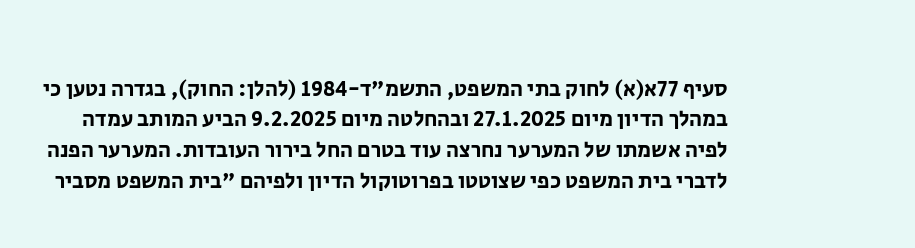סעיף 77א(א) לחוק בתי המשפט, התשמ"ד-1984 (להלן: החוק), בגדרה נטען כי במהלך הדיון מיום 27.1.2025 ובהחלטה מיום 9.2.2025 הביע המותב עמדה לפיה אשמתו של המערער נחרצה עוד בטרם החל בירור העובדות. המערער הפנה לדברי בית המשפט כפי שצוטטו בפרוטוקול הדיון ולפיהם "בית המשפט מסביר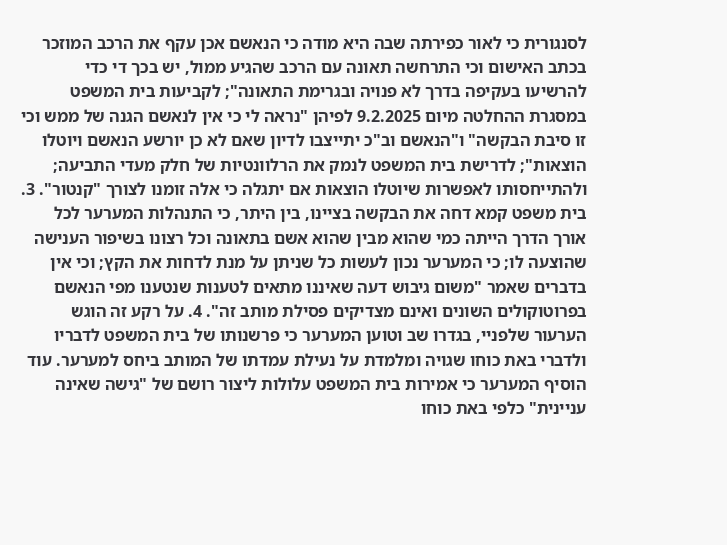לסנגורית כי לאור כפירתה שבה היא מודה כי הנאשם אכן עקף את הרכב המוזכר בכתב האישום וכי התרחשה תאונה עם הרכב שהגיע ממול, יש בכך די כדי להרשיעו בעקיפה בדרך לא פנויה ובגרימת התאונה"; לקביעות בית המשפט במסגרת ההחלטה מיום 9.2.2025 לפיהן "נראה לי כי אין לנאשם הגנה של ממש וכי זו סיבת הבקשה" ו"הנאשם וב"כ יתייצבו לדיון שאם לא כן יורשע הנאשם ויוטלו הוצאות"; לדרישת בית המשפט לנמק את הרלוונטיות של חלק מעדי התביעה; ולהתייחסותו לאפשרות שיוטלו הוצאות אם יתגלה כי אלה זומנו לצורך "קנטור". 3. בית משפט קמא דחה את הבקשה בציינו, בין היתר, כי התנהלות המערער לכל אורך הדרך הייתה כמי שהוא מבין שהוא אשם בתאונה וכל רצונו בשיפור הענישה שהוצעה לו; כי המערער נכון לעשות כל שניתן על מנת לדחות את הקץ; וכי אין בדברים שאמר "משום גיבוש דעה שאיננו מתאים לטענות שנטענו מפי הנאשם בפרוטוקולים השונים ואינם מצדיקים פסילת מותב זה". 4. על רקע זה הוגש הערעור שלפניי, בגדרו שב וטוען המערער כי פרשנותו של בית המשפט לדבריו ולדברי באת כוחו שגויה ומלמדת על נעילת עמדתו של המותב ביחס למערער. עוד הוסיף המערער כי אמירות בית המשפט עלולות ליצור רושם של "גישה שאינה עניינית" כלפי באת כוחו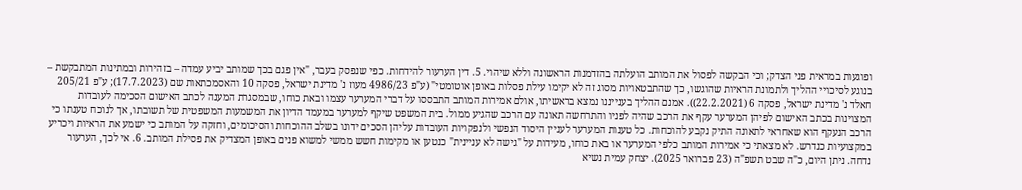ופוגעות במראית פני הצדק; וכי הבקשה לפסול את המותב הועלתה בהזדמנות הראשונה וללא שיהוי. 5. דין הערעור להידחות. כפי שנפסק בעבר, "אין פגם בכך שמותב יביע עמדה – בזהירות ובמתינות המתבקשת – בנוגע לסיכויי ההליך ולתמונת הראיות שהוגשו, כך שהתבטאויות מסוג זה לא יקימו עילת פסלות באופן אוטומטי" (ע"פ 4986/23 מעוז נ' מדינת ישראל, פסקה 10 והאסמכתאות שם (17.7.2023); ע"פ 205/21 חאלד נ' מדינת ישראל, פסקה 6 (22.2.2021)). אמנם ההליך בענייננו נמצא בראשיתו, אולם אמירות המותב התבססו על דברי המערער עצמו ובאת כוחו, שבמסגרת המענה לכתב האישום הסכימה לעובדות המצוינות בכתב האישום לפיהן המערער עקף את הרכב שהיה לפניו והתרחשה תאונה עם הרכב שהגיע ממול. בית המשפט שיקף למערער במעמד הדיון את המשמעות המשפטית של תשובתו, אך לנוכח טענתו כי הרכב הנעקף הוא שאחראי לתאונה התיק נקבע להוכחות. כל טענות המערער לעניין היסוד הנפשי ולנפקויות העובדות עליהן הסכים ידונו בשלב ההוכחות והסיכומים, וחזקה על המותב כי ישמע את הראיות ויכריע במקצועיות כנדרש. לא מצאתי כי אמירות המותב כלפי המערער או באת כוחו, מעידות על "גישה לא עניינית" כנטען או מקימות חשש ממשי למשוא פנים באופן המצדיק את פסילת המותב. 6. אי לכך, הערעור נדחה. ניתן היום, כ"ה שבט תשפ"ה (23 פברואר 2025). יצחק עמית נשיא